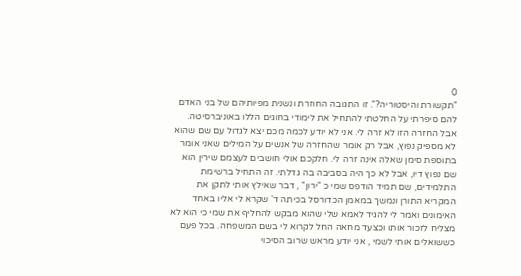0
"תקשורת והיסטוריה?". זו התגובה החוזרת ונשנית מפיותיהם של בני האדם להם סיפרתי על החלטתי להתחיל את לימודי בחוגים הללו באוניברסיטה. אבל החזרה הזו לא זרה לי. אני לא יודע לכמה מכם יצא לגדול עם שם שהוא לא מספיק נפוץ, אבל רק אומר שהחזרה של אנשים על המילים שאני אומר בתוספת סימן שאלה אינה זרה לי. חלקכם אולי חושבים לעצמם שירין הוא שם נפוץ דיו, אבל לא כך היה בסביבה בה גדלתי. זה התחיל ברשימת התלמידים, שם תמיד הודפס שמי כ "ירון" , דבר שאילץ אותי לתקן את המקריא התורן ונמשך במאמן הכדורסל בכיתה ד' שקרא לי אליו באחד האימונים ואמר לי להגיד לאמא שלי שהוא מבקש להחליף את שמי כי הוא לא מצליח לזכור אותו וכצעד מחאה החל לקרוא לי בשם המשפחה. בכל פעם כששואלים אותי לשמי , אני יודע מראש שרוב הסיכוי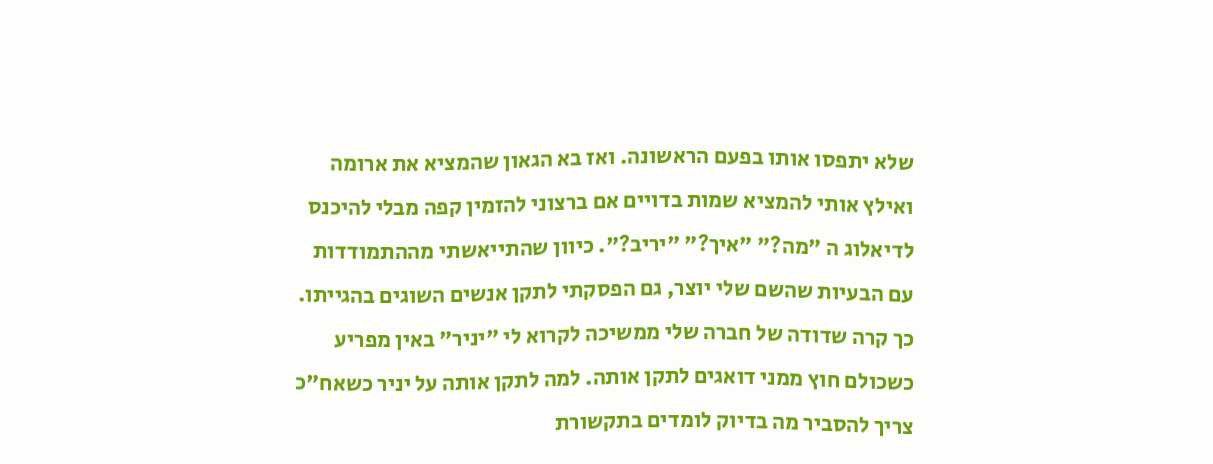שלא יתפסו אותו בפעם הראשונה. ואז בא הגאון שהמציא את ארומה ואילץ אותי להמציא שמות בדויים אם ברצוני להזמין קפה מבלי להיכנס לדיאלוג ה "מה?" "איך?" "יריב?". כיוון שהתייאשתי מההתמודדות עם הבעיות שהשם שלי יוצר, גם הפסקתי לתקן אנשים השוגים בהגייתו. כך קרה שדודה של חברה שלי ממשיכה לקרוא לי "יניר" באין מפריע כשכולם חוץ ממני דואגים לתקן אותה. למה לתקן אותה על יניר כשאח"כ צריך להסביר מה בדיוק לומדים בתקשורת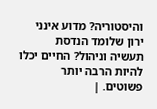והיסטוריה? מדוע אינני ירון שלומד הנדסת תעשיה וניהול? החיים יכלו להיות הרבה יותר פשוטים. |